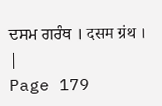ਦਸਮ ਗਰੰਥ । दसम ग्रंथ । |
Page 179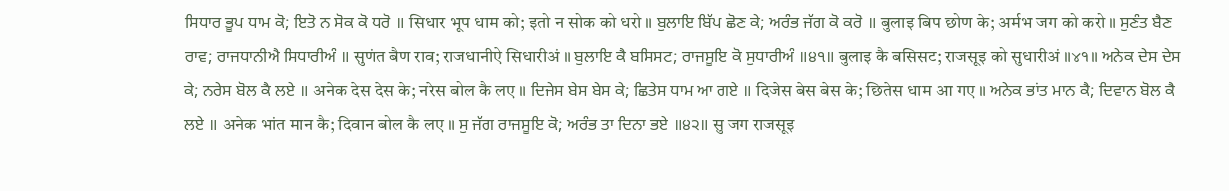ਸਿਧਾਰ ਭੂਪ ਧਾਮ ਕੋ; ਇਤੋ ਨ ਸੋਕ ਕੋ ਧਰੋ ॥ सिधार भूप धाम को; इतो न सोक को धरो ॥ ਬੁਲਾਇ ਬਿੱਪ ਛੋਣ ਕੇ; ਅਰੰਭ ਜੱਗ ਕੋ ਕਰੋ ॥ बुलाइ बिप छोण के; अर्मभ जग को करो ॥ ਸੁਣੰਤ ਬੈਣ ਰਾਵ; ਰਾਜਧਾਨੀਐ ਸਿਧਾਰੀਅੰ ॥ सुणंत बैण राव; राजधानीऐ सिधारीअं ॥ ਬੁਲਾਇ ਕੈ ਬਸਿਸਟ; ਰਾਜਸੂਇ ਕੋ ਸੁਧਾਰੀਅੰ ॥੪੧॥ बुलाइ कै बसिसट; राजसूइ को सुधारीअं ॥४१॥ ਅਨੇਕ ਦੇਸ ਦੇਸ ਕੇ; ਨਰੇਸ ਬੋਲ ਕੈ ਲਏ ॥ अनेक देस देस के; नरेस बोल कै लए ॥ ਦਿਜੇਸ ਬੇਸ ਬੇਸ ਕੇ; ਛਿਤੇਸ ਧਾਮ ਆ ਗਏ ॥ दिजेस बेस बेस के; छितेस धाम आ गए ॥ ਅਨੇਕ ਭਾਂਤ ਮਾਨ ਕੈ; ਦਿਵਾਨ ਬੋਲ ਕੈ ਲਏ ॥ अनेक भांत मान कै; दिवान बोल कै लए ॥ ਸੁ ਜੱਗ ਰਾਜਸੂਇ ਕੋ; ਅਰੰਭ ਤਾ ਦਿਨਾ ਭਏ ॥੪੨॥ सु जग राजसूइ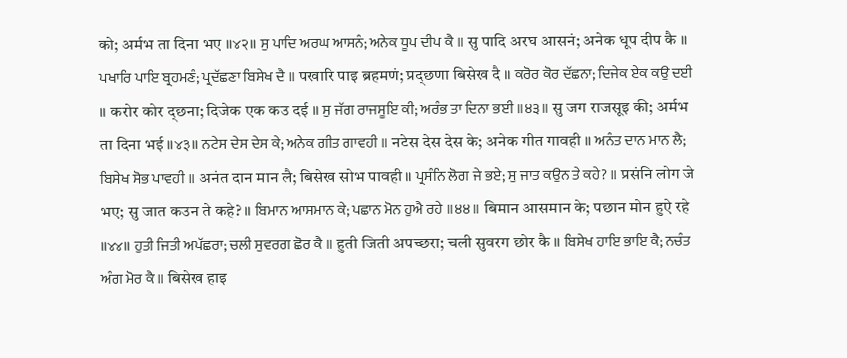को; अर्मभ ता दिना भए ॥४२॥ ਸੁ ਪਾਦਿ ਅਰਘ ਆਸਨੰ; ਅਨੇਕ ਧੂਪ ਦੀਪ ਕੈ ॥ सु पादि अरघ आसनं; अनेक धूप दीप कै ॥ ਪਖਾਰਿ ਪਾਇ ਬ੍ਰਹਮਣੰ; ਪ੍ਰਦੱਛਣਾ ਬਿਸੇਖ ਦੈ ॥ पखारि पाइ ब्रहमणं; प्रद्छणा बिसेख दै ॥ ਕਰੋਰ ਕੋਰ ਦੱਛਨਾ; ਦਿਜੇਕ ਏਕ ਕਉ ਦਈ ॥ करोर कोर द्छना; दिजेक एक कउ दई ॥ ਸੁ ਜੱਗ ਰਾਜਸੂਇ ਕੀ; ਅਰੰਭ ਤਾ ਦਿਨਾ ਭਈ ॥੪੩॥ सु जग राजसूइ की; अर्मभ ता दिना भई ॥४३॥ ਨਟੇਸ ਦੇਸ ਦੇਸ ਕੇ; ਅਨੇਕ ਗੀਤ ਗਾਵਹੀ ॥ नटेस देस देस के; अनेक गीत गावही ॥ ਅਨੰਤ ਦਾਨ ਮਾਨ ਲੈ; ਬਿਸੇਖ ਸੋਭ ਪਾਵਹੀ ॥ अनंत दान मान लै; बिसेख सोभ पावही ॥ ਪ੍ਰਸੰਨਿ ਲੋਗ ਜੇ ਭਏ; ਸੁ ਜਾਤ ਕਉਨ ਤੇ ਕਹੇ? ॥ प्रसंनि लोग जे भए; सु जात कउन ते कहे? ॥ ਬਿਮਾਨ ਆਸਮਾਨ ਕੇ; ਪਛਾਨ ਮੋਨ ਹੁਐ ਰਹੇ ॥੪੪॥ बिमान आसमान के; पछान मोन हुऐ रहे ॥४४॥ ਹੁਤੀ ਜਿਤੀ ਅਪੱਛਰਾ; ਚਲੀ ਸੁਵਰਗ ਛੋਰ ਕੈ ॥ हुती जिती अपच्छरा; चली सुवरग छोर कै ॥ ਬਿਸੇਖ ਹਾਇ ਭਾਇ ਕੈ; ਨਚੰਤ ਅੰਗ ਮੋਰ ਕੈ ॥ बिसेख हाइ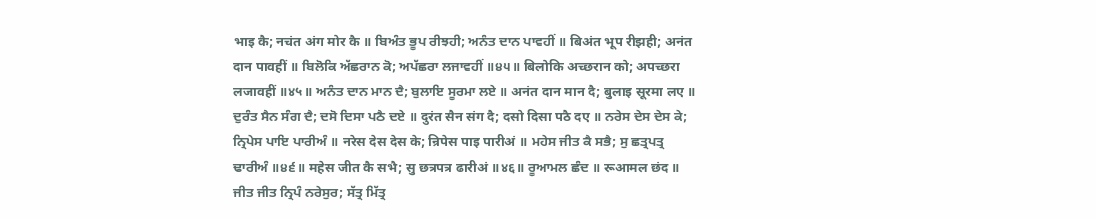भाइ कै; नचंत अंग मोर कै ॥ ਬਿਅੰਤ ਭੂਪ ਰੀਝਹੀ; ਅਨੰਤ ਦਾਨ ਪਾਵਹੀਂ ॥ बिअंत भूप रीझही; अनंत दान पावहीं ॥ ਬਿਲੋਕਿ ਅੱਛਰਾਨ ਕੋ; ਅਪੱਛਰਾ ਲਜਾਵਹੀਂ ॥੪੫॥ बिलोकि अच्छरान को; अपच्छरा लजावहीं ॥४५॥ ਅਨੰਤ ਦਾਨ ਮਾਨ ਦੈ; ਬੁਲਾਇ ਸੂਰਮਾ ਲਏ ॥ अनंत दान मान दै; बुलाइ सूरमा लए ॥ ਦੁਰੰਤ ਸੈਨ ਸੰਗ ਦੈ; ਦਸੋ ਦਿਸਾ ਪਠੈ ਦਏ ॥ दुरंत सैन संग दै; दसो दिसा पठै दए ॥ ਨਰੇਸ ਦੇਸ ਦੇਸ ਕੇ; ਨ੍ਰਿਪੇਸ ਪਾਇ ਪਾਰੀਅੰ ॥ नरेस देस देस के; न्रिपेस पाइ पारीअं ॥ ਮਹੇਸ ਜੀਤ ਕੈ ਸਭੈ; ਸੁ ਛਤ੍ਰਪਤ੍ਰ ਢਾਰੀਅੰ ॥੪੬॥ महेस जीत कै सभै; सु छत्रपत्र ढारीअं ॥४६॥ ਰੂਆਮਲ ਛੰਦ ॥ रूआमल छंद ॥ ਜੀਤ ਜੀਤ ਨ੍ਰਿਪੰ ਨਰੇਸੁਰ; ਸੱਤ੍ਰ ਮਿੱਤ੍ਰ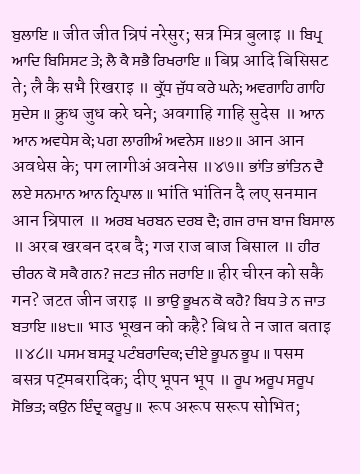ਬੁਲਾਇ ॥ जीत जीत न्रिपं नरेसुर; सत्र मित्र बुलाइ ॥ ਬਿਪ੍ਰ ਆਦਿ ਬਿਸਿਸਟ ਤੇ; ਲੈ ਕੈ ਸਭੈ ਰਿਖਰਾਇ ॥ बिप्र आदि बिसिसट ते; लै कै सभै रिखराइ ॥ ਕ੍ਰੁੱਧ ਜੁੱਧ ਕਰੇ ਘਨੇ; ਅਵਗਾਹਿ ਗਾਹਿ ਸੁਦੇਸ ॥ क्रुध जुध करे घने; अवगाहि गाहि सुदेस ॥ ਆਨ ਆਨ ਅਵਧੇਸ ਕੇ; ਪਗ ਲਾਗੀਅੰ ਅਵਨੇਸ ॥੪੭॥ आन आन अवधेस के; पग लागीअं अवनेस ॥४७॥ ਭਾਂਤਿ ਭਾਂਤਿਨ ਦੈ ਲਏ ਸਨਮਾਨ ਆਨ ਨ੍ਰਿਪਾਲ ॥ भांति भांतिन दै लए सनमान आन न्रिपाल ॥ ਅਰਬ ਖਰਬਨ ਦਰਬ ਦੈ; ਗਜ ਰਾਜ ਬਾਜ ਬਿਸਾਲ ॥ अरब खरबन दरब दै; गज राज बाज बिसाल ॥ ਹੀਰ ਚੀਰਨ ਕੋ ਸਕੈ ਗਨ? ਜਟਤ ਜੀਨ ਜਰਾਇ ॥ हीर चीरन को सकै गन? जटत जीन जराइ ॥ ਭਾਉ ਭੂਖਨ ਕੋ ਕਹੈ? ਬਿਧ ਤੇ ਨ ਜਾਤ ਬਤਾਇ ॥੪੮॥ भाउ भूखन को कहै? बिध ते न जात बताइ ॥४८॥ ਪਸਮ ਬਸਤ੍ਰ ਪਟੰਬਰਾਦਿਕ; ਦੀਏ ਭੂਪਨ ਭੂਪ ॥ पसम बसत्र पट्मबरादिक; दीए भूपन भूप ॥ ਰੂਪ ਅਰੂਪ ਸਰੂਪ ਸੋਭਿਤ; ਕਉਨ ਇੰਦ੍ਰ ਕਰੂਪੁ ॥ रूप अरूप सरूप सोभित;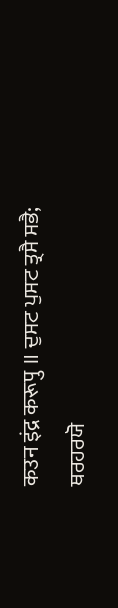कउन इंद्र करूपु ॥ ਦੁਸਟ ਪੁਸਟ ਤ੍ਰਸੈ ਸਭੈ; ਥਰਹਰਯੋ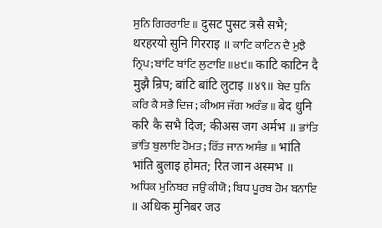ਸੁਨਿ ਗਿਰਰਾਇ ॥ दुसट पुसट त्रसै सभै; थरहरयो सुनि गिरराइ ॥ ਕਾਟਿ ਕਾਟਿਨ ਦੈ ਮੁਝੈ ਨ੍ਰਿਪ; ਬਾਂਟਿ ਬਾਂਟਿ ਲੁਟਾਇ ॥੪੯॥ काटि काटिन दै मुझै न्रिप; बांटि बांटि लुटाइ ॥४९॥ ਬੇਦ ਧੁਨਿ ਕਰਿ ਕੈ ਸਭੈ ਦਿਜ; ਕੀਅਸ ਜੱਗ ਅਰੰਭ ॥ बेद धुनि करि कै सभै दिज; कीअस जग अर्मभ ॥ ਭਾਂਤਿ ਭਾਂਤਿ ਬੁਲਾਇ ਹੋਮਤ; ਰਿੱਤ ਜਾਨ ਅਸੰਭ ॥ भांति भांति बुलाइ होमत; रित जान अस्मभ ॥ ਅਧਿਕ ਮੁਨਿਬਰ ਜਉ ਕੀਯੋ; ਬਿਧ ਪੂਰਬ ਹੋਮ ਬਨਾਇ ॥ अधिक मुनिबर जउ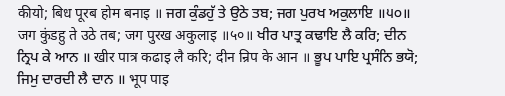कीयो; बिध पूरब होम बनाइ ॥ ਜਗ ਕੁੰਡਹੁੱ ਤੇ ਉਠੇ ਤਬ; ਜਗ ਪੁਰਖ ਅਕੁਲਾਇ ॥੫੦॥ जग कुंडहु ते उठे तब; जग पुरख अकुलाइ ॥५०॥ ਖੀਰ ਪਾਤ੍ਰ ਕਢਾਇ ਲੈ ਕਰਿ; ਦੀਨ ਨ੍ਰਿਪ ਕੇ ਆਨ ॥ खीर पात्र कढाइ लै करि; दीन न्रिप के आन ॥ ਭੂਪ ਪਾਇ ਪ੍ਰਸੰਨਿ ਭਯੋ; ਜਿਮੁ ਦਾਰਦੀ ਲੈ ਦਾਨ ॥ भूप पाइ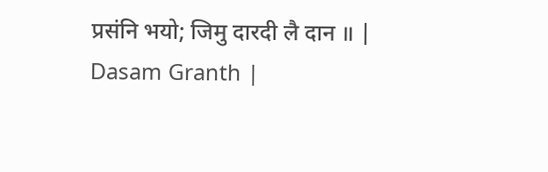प्रसंनि भयो; जिमु दारदी लै दान ॥ |
Dasam Granth |